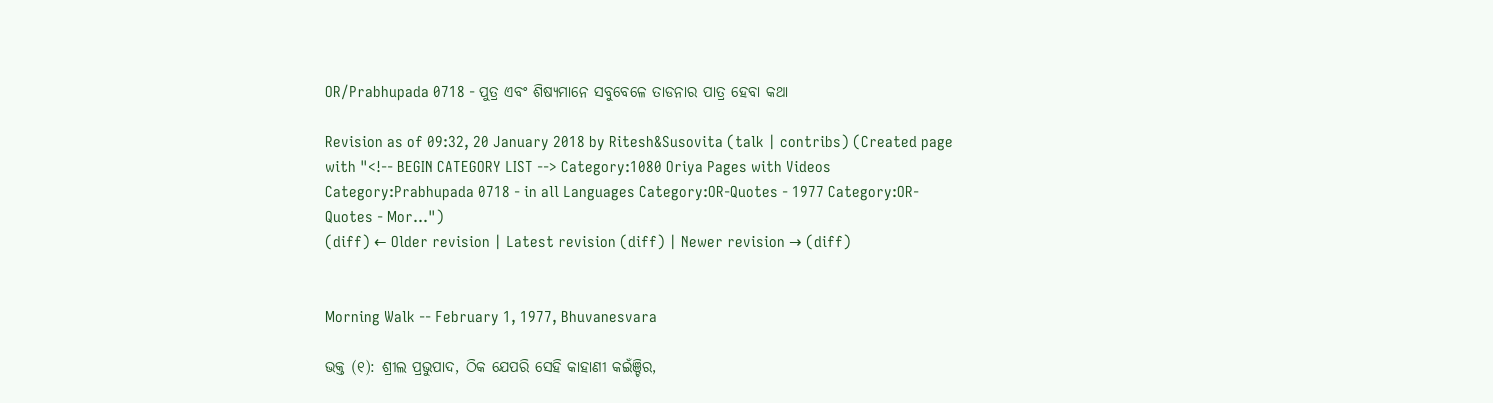OR/Prabhupada 0718 - ପୁତ୍ର ଏବଂ ଶିଷ୍ୟମାନେ ସବୁବେଳେ ତାଡନାର ପାତ୍ର ହେବା କଥା

Revision as of 09:32, 20 January 2018 by Ritesh&Susovita (talk | contribs) (Created page with "<!-- BEGIN CATEGORY LIST --> Category:1080 Oriya Pages with Videos Category:Prabhupada 0718 - in all Languages Category:OR-Quotes - 1977 Category:OR-Quotes - Mor...")
(diff) ← Older revision | Latest revision (diff) | Newer revision → (diff)


Morning Walk -- February 1, 1977, Bhuvanesvara

ଭକ୍ତ (୧): ଶ୍ରୀଲ ପ୍ରଭୁପାଦ, ଠିକ ଯେପରି ସେହି କାହାଣୀ କଇଁଞ୍ଚିର,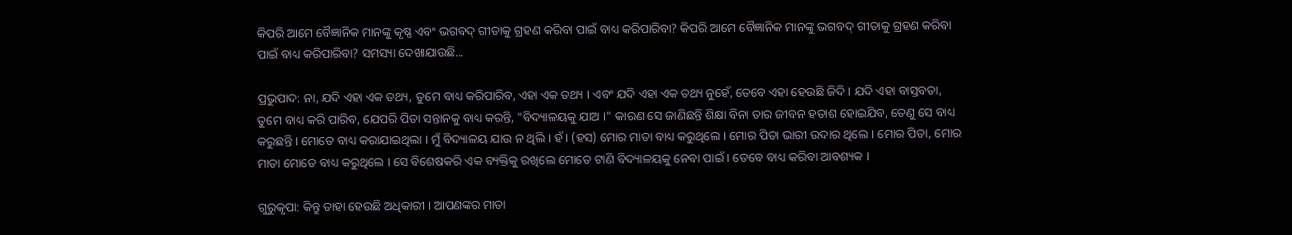କିପରି ଆମେ ବୈଜ୍ଞାନିକ ମାନଙ୍କୁ କୃଷ୍ଣ ଏବଂ ଭଗବଦ୍ ଗୀତାକୁ ଗ୍ରହଣ କରିବା ପାଇଁ ବାଧ୍ୟ କରିପାରିବା? କିପରି ଆମେ ବୈଜ୍ଞାନିକ ମାନଙ୍କୁ ଭଗବଦ୍ ଗୀତାକୁ ଗ୍ରହଣ କରିବା ପାଇଁ ବାଧ୍ୟ କରିପାରିବା? ସମସ୍ୟା ଦେଖାଯାଉଛି...

ପ୍ରଭୁପାଦ: ନା, ଯଦି ଏହା ଏକ ତଥ୍ୟ, ତୁମେ ବାଧ୍ୟ କରିପାରିବ, ଏହା ଏକ ତଥ୍ୟ । ଏବଂ ଯଦି ଏହା ଏକ ତଥ୍ୟ ନୁହେଁ, ତେବେ ଏହା ହେଉଛି ଜିଦି । ଯଦି ଏହା ବାସ୍ତବତା, ତୁମେ ବାଧ୍ୟ କରି ପାରିବ, ଯେପରି ପିତା ସନ୍ତାନକୁ ବାଧ୍ୟ କରନ୍ତି, "ବିଦ୍ୟାଳୟକୁ ଯାଅ ।" କାରଣ ସେ ଜାଣିଛନ୍ତି ଶିକ୍ଷା ବିନା ତାର ଜୀବନ ହତାଶ ହୋଇଯିବ, ତେଣୁ ସେ ବାଧ୍ୟ କରୁଛନ୍ତି । ମୋତେ ବାଧ୍ୟ କରାଯାଇଥିଲା । ମୁଁ ବିଦ୍ୟାଳୟ ଯାଉ ନ ଥିଲି । ହଁ । (ହସ) ମୋର ମାତା ବାଧ୍ୟ କରୁଥିଲେ । ମୋର ପିତା ଭାରୀ ଉଦାର ଥିଲେ । ମୋର ପିତା, ମୋର ମାତା ମୋତେ ବାଧ୍ୟ କରୁଥିଲେ । ସେ ବିଶେଷକରି ଏକ ବ୍ୟକ୍ତିକୁ ରଖିଲେ ମୋତେ ଟାଣି ବିଦ୍ୟାଳୟକୁ ନେବା ପାଇଁ । ତେବେ ବାଧ୍ୟ କରିବା ଆବଶ୍ୟକ ।

ଗୁରୁକୃପା: କିନ୍ତୁ ତାହା ହେଉଛି ଅଧିକାରୀ । ଆପଣଙ୍କର ମାତା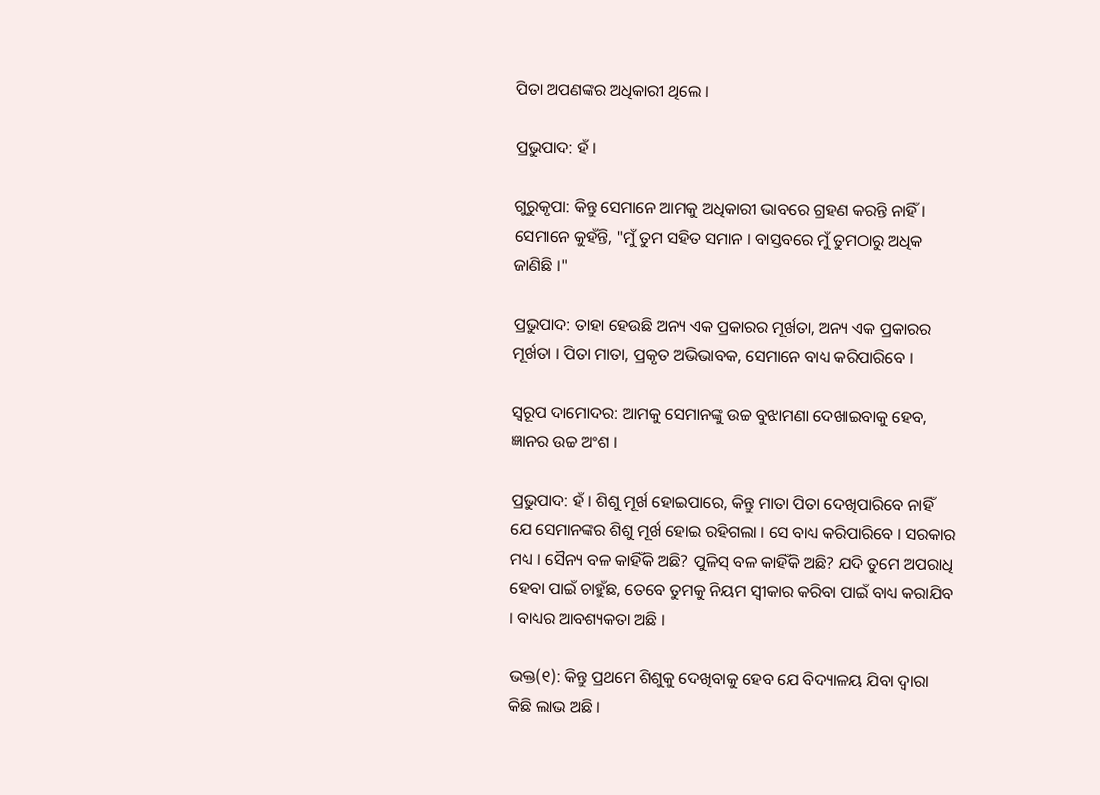ପିତା ଅପଣଙ୍କର ଅଧିକାରୀ ଥିଲେ ।

ପ୍ରଭୁପାଦ: ହଁ ।

ଗୁରୁକୃପା: କିନ୍ତୁ ସେମାନେ ଆମକୁ ଅଧିକାରୀ ଭାବରେ ଗ୍ରହଣ କରନ୍ତି ନାହିଁ । ସେମାନେ କୁହଁନ୍ତି, "ମୁଁ ତୁମ ସହିତ ସମାନ । ବାସ୍ତବରେ ମୁଁ ତୁମଠାରୁ ଅଧିକ ଜାଣିଛି ।"

ପ୍ରଭୁପାଦ: ତାହା ହେଉଛି ଅନ୍ୟ ଏକ ପ୍ରକାରର ମୂର୍ଖତା, ଅନ୍ୟ ଏକ ପ୍ରକାରର ମୂର୍ଖତା । ପିତା ମାତା, ପ୍ରକୃତ ଅଭିଭାବକ, ସେମାନେ ବାଧ୍ୟ କରିପାରିବେ ।

ସ୍ଵରୂପ ଦାମୋଦର: ଆମକୁ ସେମାନଙ୍କୁ ଉଚ୍ଚ ବୁଝାମଣା ଦେଖାଇବାକୁ ହେବ, ଜ୍ଞାନର ଉଚ୍ଚ ଅଂଶ ।

ପ୍ରଭୁପାଦ: ହଁ । ଶିଶୁ ମୂର୍ଖ ହୋଇପାରେ, କିନ୍ତୁ ମାତା ପିତା ଦେଖିପାରିବେ ନାହିଁ ଯେ ସେମାନଙ୍କର ଶିଶୁ ମୂର୍ଖ ହୋଇ ରହିଗଲା । ସେ ବାଧ୍ୟ କରିପାରିବେ । ସରକାର ମଧ୍ୟ । ସୈନ୍ୟ ବଳ କାହିଁକି ଅଛି? ପୁଳିସ୍ ବଳ କାହିଁକି ଅଛି? ଯଦି ତୁମେ ଅପରାଧି ହେବା ପାଇଁ ଚାହୁଁଛ, ତେବେ ତୁମକୁ ନିୟମ ସ୍ଵୀକାର କରିବା ପାଇଁ ବାଧ୍ୟ କରାଯିବ । ବାଧ୍ୟର ଆବଶ୍ୟକତା ଅଛି ।

ଭକ୍ତ(୧): କିନ୍ତୁ ପ୍ରଥମେ ଶିଶୁକୁ ଦେଖିବାକୁ ହେବ ଯେ ବିଦ୍ୟାଳୟ ଯିବା ଦ୍ଵାରା କିଛି ଲାଭ ଅଛି ।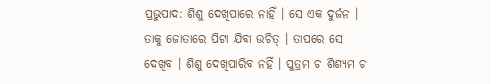ପ୍ରଭୁପାଦ: ଶିଶୁ ଦେଖିପାରେ ନାହିଁ । ସେ ଏକ ଦୁର୍ଜନ । ତାକୁ ଜୋତାରେ ପିଟା ଯିବା ଉଚିତ୍ । ତାପରେ ସେ ଦେଖିବ । ଶିଶୁ ଦେଖିପାରିବ ନହିଁ । ପୁତ୍ରମ ଚ ଶିଶ୍ୟମ ଚ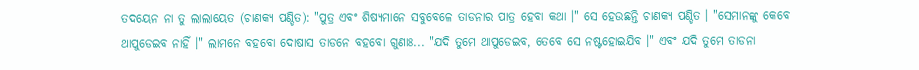ତଦୟେନ ନା ତୁ ଲାଲାୟେତ (ଚାଣକ୍ୟ ପଣ୍ଡିତ): "ପୁତ୍ର ଏବଂ ଶିଷ୍ୟମାନେ ସବୁବେଳେ ତାଡନାର ପାତ୍ର ହେବା କଥା ।" ସେ ହେଉଛନ୍ତି ଚାଣକ୍ୟ ପଣ୍ଡିତ । "ସେମାନଙ୍କୁ କେବେ ଥାପୁଡେଇବ ନାହିଁ ।" ଲାମନେ ବହବୋ ଦୋଷାସ ତାଡନେ ବହବୋ ଗୁଣାଃ... "ଯଦି ତୁମେ ଥାପୁଡେଇବ, ତେବେ ସେ ନଷ୍ଟହୋଇଯିବ ।" ଏବଂ ଯଦି ତୁମେ ତାଡନା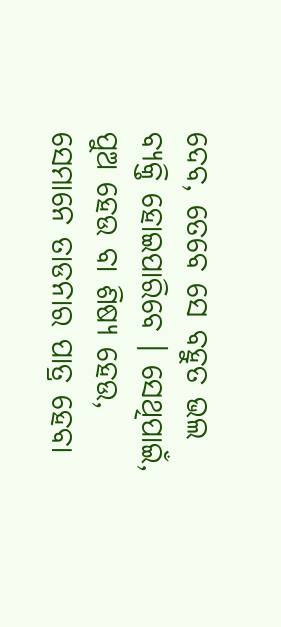ଦେବ, ତେବେ ସେ ବହୁତ ଭଲ ବ୍ୟକ୍ତି ହୋଇପାରିବେ । ସେଥିପାଇଁ, ପୁଅ ହେଉ ବା ଶିଷ୍ୟ ହେଉ, ସେମାନେ ତାଡନାର ପାତ୍ର ହେବା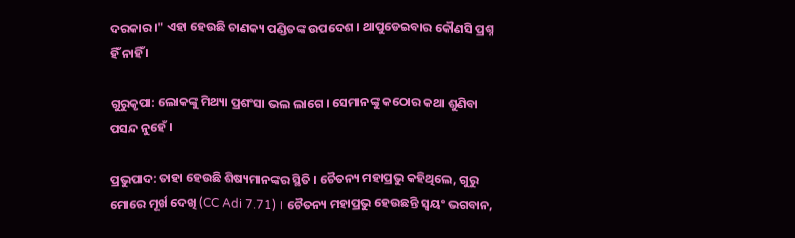ଦରକାର ।" ଏହା ହେଉଛି ଚାଣକ୍ୟ ପଣ୍ଡିତଙ୍କ ଉପଦେଶ । ଥାପୁଡେଇବାର କୌଣସି ପ୍ରଶ୍ନ ହିଁ ନାହିଁ ।

ଗୁରୁକୃପା: ଲୋକଙ୍କୁ ମିଥ୍ୟା ପ୍ରଶଂସା ଭଲ ଲାଗେ । ସେମାନଙ୍କୁ କଠୋର କଥା ଶୁଣିବା ପସନ୍ଦ ନୁହେଁ ।

ପ୍ରଭୁପାଦ: ତାହା ହେଉଛି ଶିଷ୍ୟମାନଙ୍କର ସ୍ଥିତି । ଚୈତନ୍ୟ ମହାପ୍ରଭୁ କହିଥିଲେ, ଗୁରୁ ମୋରେ ମୂର୍ଖ ଦେଖି (CC Adi 7.71) । ଚୈତନ୍ୟ ମହାପ୍ରଭୁ ହେଉଛନ୍ତି ସ୍ଵୟଂ ଭଗବାନ,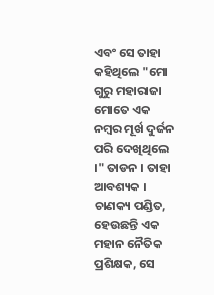ଏବଂ ସେ ତାହା କହିଥିଲେ "ମୋ ଗୁରୁ ମହାରାଜା ମୋତେ ଏକ ନମ୍ଵର ମୂର୍ଖ ଦୁର୍ଜନ ପରି ଦେଖିଥିଲେ ।" ତାଡନ । ତାହା ଆବଶ୍ୟକ । ଚାଣକ୍ୟ ପଣ୍ଡିତ, ହେଉଛନ୍ତି ଏକ ମହାନ ନୈତିକ ପ୍ରଶିକ୍ଷକ, ସେ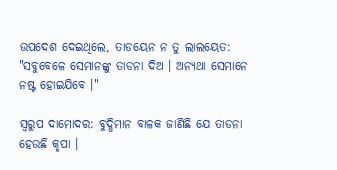ଉପଦେଶ ଦେଇଥିଲେ, ତାଡୟେନ ନ ତୁ ଲାଲୟେତ: "ସବୁବେଳେ ସେମାନଙ୍କୁ ତାଡନା ଦିଅ । ଅନ୍ୟଥା ସେମାନେ ନଷ୍ଟ ହୋଇଯିବେ ।"

ସ୍ଵରୁପ ଦାମୋଦର: ବୁଦ୍ଧିମାନ ବାଳକ ଜାଣିଛି ଯେ ତାଡନା ହେଉଛି କୃପା ।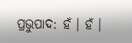ପ୍ରଭୁପାଦ: ହଁ । ହଁ ।